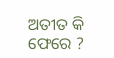ଅତୀତ କି ଫେରେ ?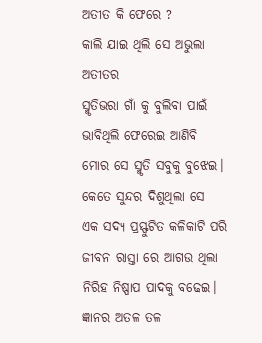ଅତୀତ କି ଫେରେ ?
କାଲି ଯାଇ ଥିଲି ସେ ଅଭୁଲା ଅତୀତର
ସ୍ମୃତିଭରା ଗାଁ କୁ ବୁଲିବା ପାଇଁ
ଭାବିଥିଲି ଫେରେଇ ଆଣିବି
ମୋର ସେ ସ୍ମୃତି ସବୁକୁ ବୁଝେଇ।
କେତେ ସୁନ୍ଦର ଦିଶୁଥିଲା ସେ
ଏକ ସଦ୍ଯ ପ୍ରସ୍ଫୁଟିତ କଳିକାଟି ପରି
ଜୀବନ ରାସ୍ତା ରେ ଆଗଉ ଥିଲା
ନିରିହ ନିଷ୍ପାପ ପାଦକୁ ବଢେଇ।
ଜ୍ଞାନର ଅତଳ ତଳ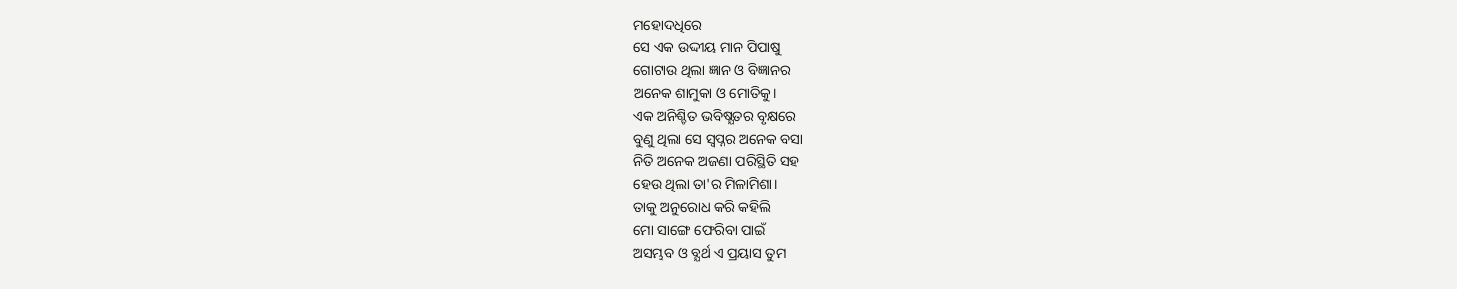ମହୋଦଧିରେ
ସେ ଏକ ଉଦ୍ଦୀୟ ମାନ ପିପାଷୁ
ଗୋଟାଉ ଥିଲା ଜ୍ଞାନ ଓ ବିଜ୍ଞାନର
ଅନେକ ଶାମୁକା ଓ ମୋତିକୁ।
ଏକ ଅନିଶ୍ଚିତ ଭବିଷ୍ଯତର ବୃକ୍ଷରେ
ବୁଣୁ ଥିଲା ସେ ସ୍ବପ୍ନର ଅନେକ ବସା
ନିତି ଅନେକ ଅଜଣା ପରିସ୍ଥିତି ସହ
ହେଉ ଥିଲା ତା'ର ମିଳାମିଶା।
ତାକୁ ଅନୁରୋଧ କରି କହିଲି
ମୋ ସାଙ୍ଗେ ଫେରିବା ପାଇଁ
ଅସମ୍ଭବ ଓ ବ୍ଯର୍ଥ ଏ ପ୍ରୟାସ ତୁମ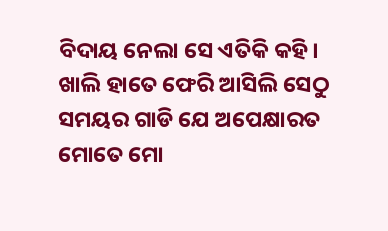ବିଦାୟ ନେଲା ସେ ଏତିକି କହି।
ଖାଲି ହାତେ ଫେରି ଆସିଲି ସେଠୁ
ସମୟର ଗାଡି ଯେ ଅପେକ୍ଷାରତ
ମୋତେ ମୋ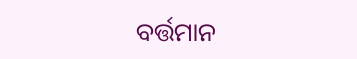ବର୍ତ୍ତମାନ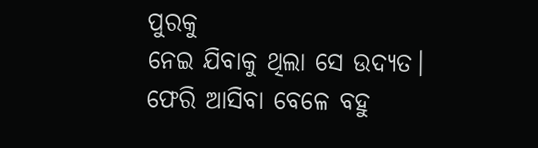ପୁରକୁ
ନେଇ ଯିବାକୁ ଥିଲା ସେ ଉଦ୍ଯତ।
ଫେରି ଆସିବା ବେଳେ ବହୁ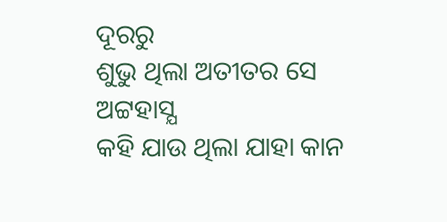ଦୂରରୁ
ଶୁଭୁ ଥିଲା ଅତୀତର ସେ ଅଟ୍ଟହାସ୍ଯ
କହି ଯାଉ ଥିଲା ଯାହା କାନ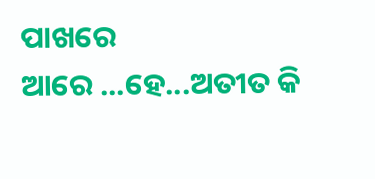ପାଖରେ
ଆରେ ...ହେ...ଅତୀତ କି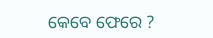କେବେ ଫେରେ ?